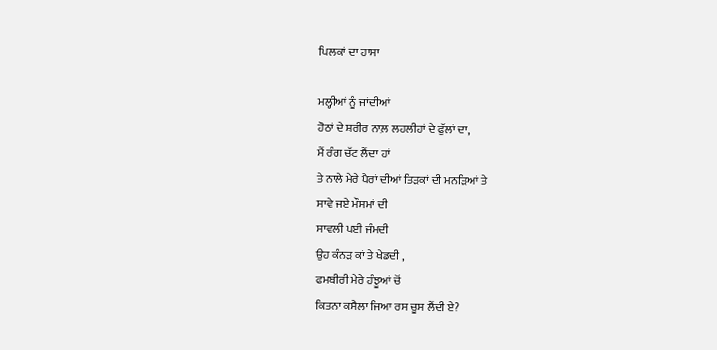ਪਿਲਕਾਂ ਦਾ ਹਾਸਾ

ਮਲ੍ਹੀਆਂ ਨੂੰ ਜਾਂਦੀਆਂ
ਹੋਠਾਂ ਦੇ ਸ਼ਰੀਰ ਨਾਲ਼ ਲਹਲੀਹਾਂ ਦੇ ਫੁੱਲਾਂ ਦਾ,
ਮੈਂ ਰੰਗ ਚੱਟ ਲੈਂਦਾ ਹਾਂ
ਤੇ ਨਾਲੇ ਮੇਰੇ ਪੈਰਾਂ ਦੀਆਂ ਤਿੜਕਾਂ ਦੀ ਮਨੜਿਆਂ ਤੇ
ਸਾਵੇ ਜਏ ਮੌਸਮਾਂ ਦੀ
ਸਾਵਲੀ ਪਈ ਜੰਮਦੀ
ਉਹ ਕੰਨੜ ਕਾਂ ਤੇ ਖੇਡਦੀ ,
ਫਮਬੀਰੀ ਮੇਰੇ ਹੰਝੂਆਂ ਚੋਂ
ਕਿਤਨਾ ਕਸੈਲਾ ਜਿਆ ਰਸ ਚੂਸ ਲੈਂਦੀ ਏ?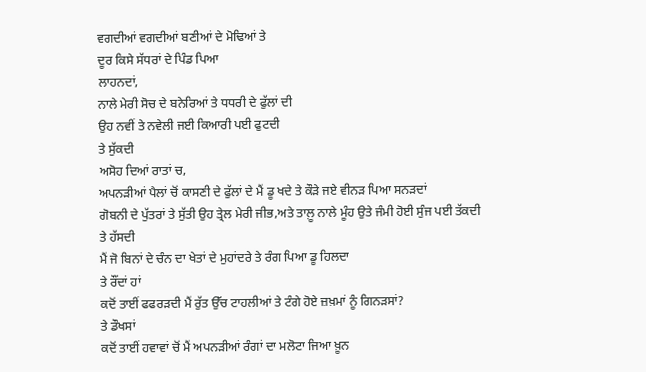ਵਗਦੀਆਂ ਵਗਦੀਆਂ ਬਣੀਆਂ ਦੇ ਮੋਢਿਆਂ ਤੇ
ਦੂਰ ਕਿਸੇ ਸੱਧਰਾਂ ਦੇ ਪਿੰਡ ਪਿਆ
ਲਾਹਨਦਾਂ,
ਨਾਲੇ ਮੇਰੀ ਸੋਚ ਦੇ ਬਨੇਰਿਆਂ ਤੇ ਧਧਰੀ ਦੇ ਫੁੱਲਾਂ ਦੀ
ਉਹ ਨਵੀਂ ਤੇ ਨਵੇਲੀ ਜਈ ਕਿਆਰੀ ਪਈ ਫੁਟਦੀ
ਤੇ ਸੁੱਕਦੀ
ਅਸੋਹ ਦਿਆਂ ਰਾਤਾਂ ਚ,
ਅਪਨੜੀਆਂ ਪੈਲਾਂ ਚੋਂ ਕਾਸਣੀ ਦੇ ਫੁੱਲਾਂ ਦੇ ਮੈਂ ਡੂ ਖਦੇ ਤੇ ਕੌੜੇ ਜਏ ਵੀਨੜ ਪਿਆ ਸਨੜਦਾਂ
ਗੋਬਨੀ ਦੇ ਪੁੱਤਰਾਂ ਤੇ ਸੁੱਤੀ ਉਹ ਤ੍ਰੇਲ ਮੇਰੀ ਜੀਭ,ਅਤੇ ਤਾਲ਼ੂ ਨਾਲੇ ਮੂੰਹ ਉਤੇ ਜੰਮੀ ਹੋਈ ਸੁੰਜ ਪਈ ਤੱਕਦੀ
ਤੇ ਹੱਸਦੀ
ਮੈਂ ਜੋ ਬਿਨਾਂ ਦੇ ਚੰਨ ਦਾ ਖੇਤਾਂ ਦੇ ਮੁਹਾਂਦਰੇ ਤੇ ਰੰਗ ਪਿਆ ਡੂ ਹਿਲਦਾ
ਤੇ ਰੌਂਦਾਂ ਹਾਂ
ਕਦੋਂ ਤਾਈਂ ਫਫਰੜਦੀ ਮੈਂ ਰੁੱਤ ਉੱਚ ਟਾਹਲੀਆਂ ਤੇ ਟੰਗੇ ਹੋਏ ਜ਼ਖ਼ਮਾਂ ਨੂੰ ਗਿਨੜਸਾਂ?
ਤੇ ਡੌਖਸਾਂ
ਕਦੋਂ ਤਾਈਂ ਹਵਾਵਾਂ ਚੋਂ ਮੈਂ ਅਪਨੜੀਆਂ ਰੰਗਾਂ ਦਾ ਮਲੋਟਾ ਜਿਆ ਖ਼ੂਨ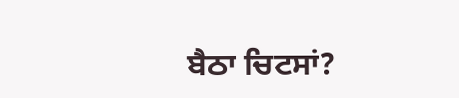ਬੈਠਾ ਚਿਟਸਾਂ?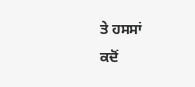ਤੇ ਹਸਸਾਂ
ਕਦੋਂ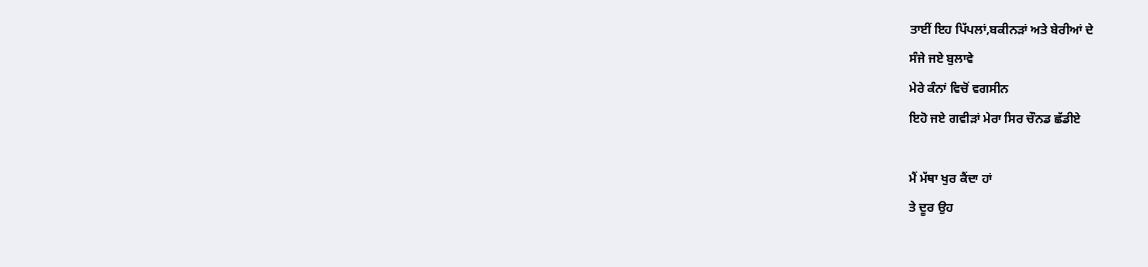ਤਾਈਂ ਇਹ ਪਿੱਪਲਾਂ,ਬਕੀਨੜਾਂ ਅਤੇ ਬੇਰੀਆਂ ਦੇ
ਸੰਜੇ ਜਏ ਬੁਲਾਵੇ
ਮੇਰੇ ਕੰਨਾਂ ਵਿਚੋਂ ਵਗਸੀਨ
ਇਹੋ ਜਏ ਗਵੀੜਾਂ ਮੇਰਾ ਸਿਰ ਚੌਨਡ ਛੱਡੀਏ

ਮੈਂ ਮੱਥਾ ਖੁਰ ਕੈਂਦਾ ਹਾਂ
ਤੇ ਦੂਰ ਉਹ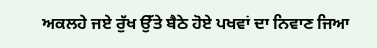ਅਕਲਹੇ ਜਏ ਰੁੱਖ ਉੱਤੇ ਬੈਠੇ ਹੋਏ ਪਖਵਾਂ ਦਾ ਨਿਵਾਣ ਜਿਆ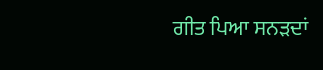ਗੀਤ ਪਿਆ ਸਨੜਦਾਂ